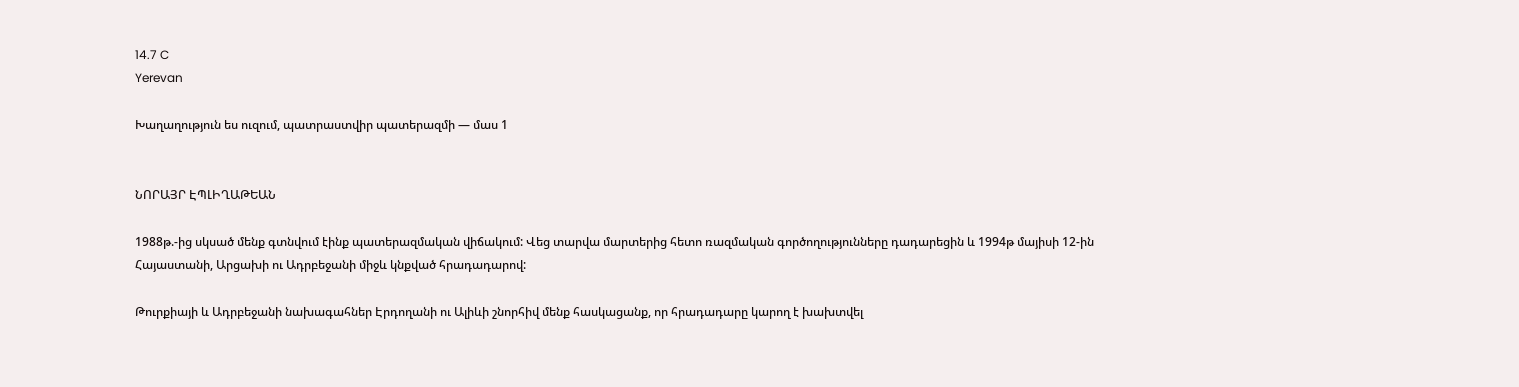14.7 C
Yerevan

Խաղաղություն ես ուզում, պատրաստվիր պատերազմի — մաս 1


ՆՈՐԱՅՐ ԷՊԼԻՂԱԹԵԱՆ

1988թ.-ից սկսած մենք գտնվում էինք պատերազմական վիճակում: Վեց տարվա մարտերից հետո ռազմական գործողությունները դադարեցին և 1994թ մայիսի 12-ին Հայաստանի, Արցախի ու Ադրբեջանի միջև կնքված հրադադարով:

Թուրքիայի և Ադրբեջանի նախագահներ Էրդողանի ու Ալիևի շնորհիվ մենք հասկացանք, որ հրադադարը կարող է խախտվել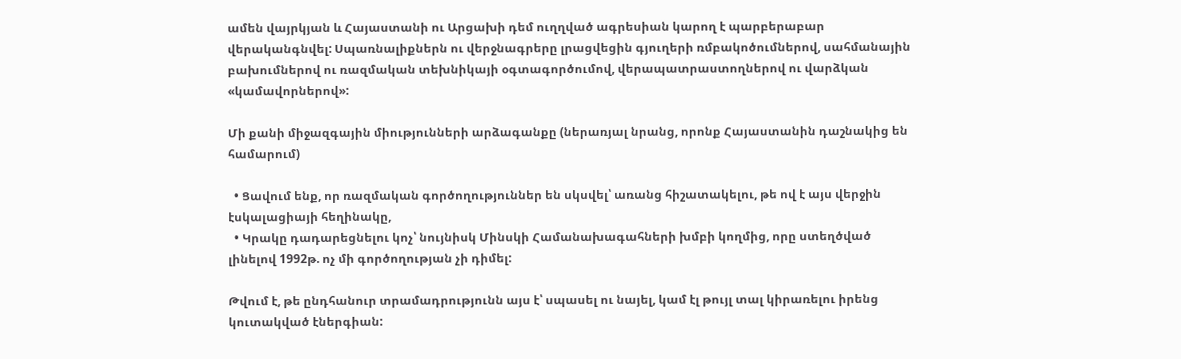ամեն վայրկյան և Հայաստանի ու Արցախի դեմ ուղղված ագրեսիան կարող է պարբերաբար վերականգնվել: Սպառնալիքներն ու վերջնագրերը լրացվեցին գյուղերի ռմբակոծումներով, սահմանային բախումներով ու ռազմական տեխնիկայի օգտագործումով, վերապատրաստողներով ու վարձկան «կամավորներով»:

Մի քանի միջազգային միությունների արձագանքը (ներառյալ նրանց, որոնք Հայաստանին դաշնակից են համարում)

  • Ցավում ենք, որ ռազմական գործողություններ են սկսվել՝ առանց հիշատակելու, թե ով է այս վերջին էսկալացիայի հեղինակը,
  • Կրակը դադարեցնելու կոչ՝ նույնիսկ Մինսկի Համանախագահների խմբի կողմից, որը ստեղծված լինելով 1992թ. ոչ մի գործողության չի դիմել:

Թվում է, թե ընդհանուր տրամադրությունն այս է՝ սպասել ու նայել, կամ էլ թույլ տալ կիրառելու իրենց կուտակված էներգիան: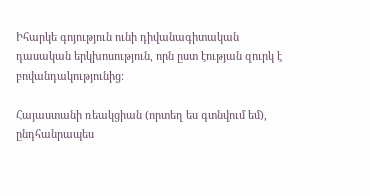Իհարկե գոյություն ունի դիվանագիտական դասական երկխոսություն, որն ըստ էության զուրկ է բովանդակությունից:

Հայաստանի ռեակցիան (որտեղ ես գտնվում եմ), ընդհանրապես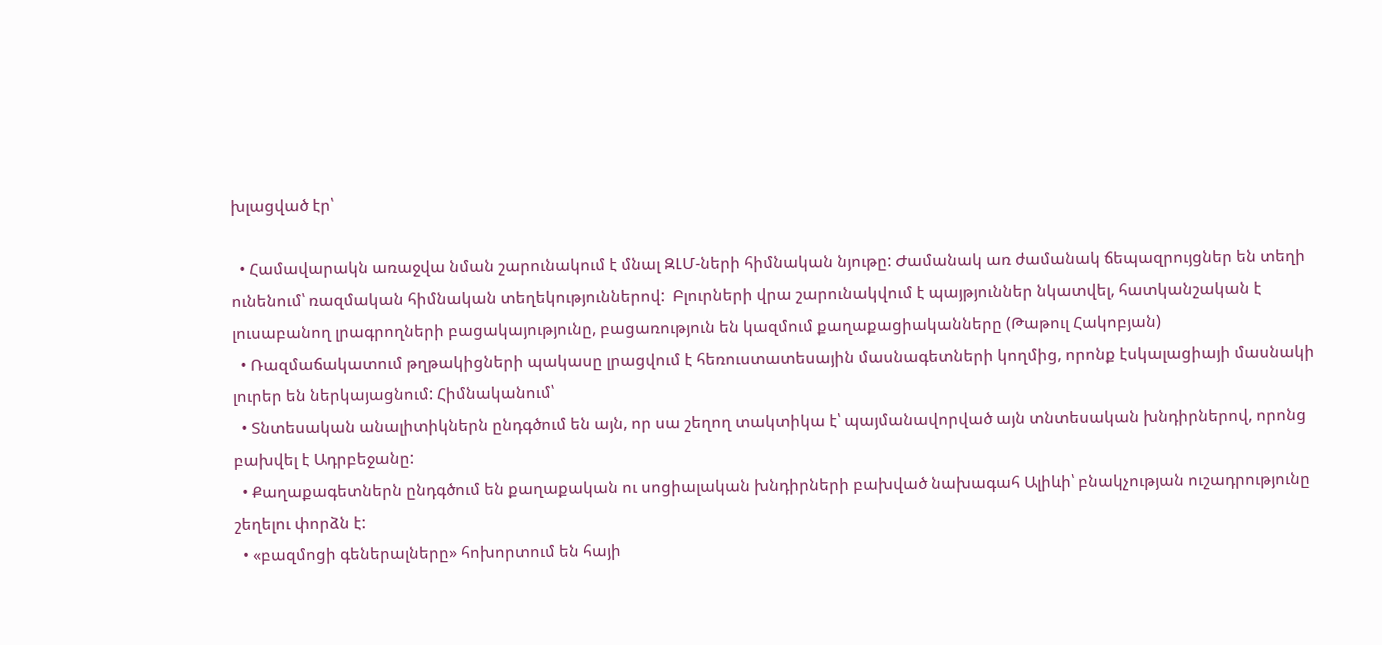խլացված էր՝

  • Համավարակն առաջվա նման շարունակում է մնալ ԶԼՄ-ների հիմնական նյութը: Ժամանակ առ ժամանակ ճեպազրույցներ են տեղի ունենում՝ ռազմական հիմնական տեղեկություններով:  Բլուրների վրա շարունակվում է պայթյուններ նկատվել, հատկանշական է լուսաբանող լրագրողների բացակայությունը, բացառություն են կազմում քաղաքացիականները (Թաթուլ Հակոբյան)
  • Ռազմաճակատում թղթակիցների պակասը լրացվում է հեռուստատեսային մասնագետների կողմից, որոնք էսկալացիայի մասնակի լուրեր են ներկայացնում: Հիմնականում՝
  • Տնտեսական անալիտիկներն ընդգծում են այն, որ սա շեղող տակտիկա է՝ պայմանավորված այն տնտեսական խնդիրներով, որոնց բախվել է Ադրբեջանը:
  • Քաղաքագետներն ընդգծում են քաղաքական ու սոցիալական խնդիրների բախված նախագահ Ալիևի՝ բնակչության ուշադրությունը շեղելու փորձն է:
  • «բազմոցի գեներալները» հոխորտում են հայի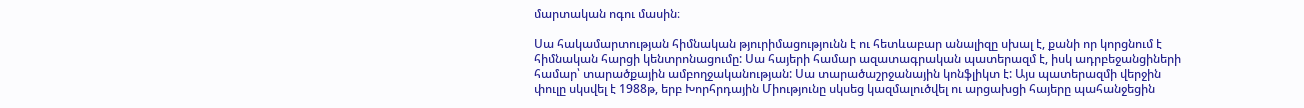մարտական ոգու մասին։

Սա հակամարտության հիմնական թյուրիմացությունն է ու հետևաբար անալիզը սխալ է, քանի որ կորցնում է հիմնական հարցի կենտրոնացումը: Սա հայերի համար ազատագրական պատերազմ է, իսկ ադրբեջանցիների համար՝ տարածքային ամբողջականության: Սա տարածաշրջանային կոնֆլիկտ է: Այս պատերազմի վերջին փուլը սկսվել է 1988թ, երբ Խորհրդային Միությունը սկսեց կազմալուծվել ու արցախցի հայերը պահանջեցին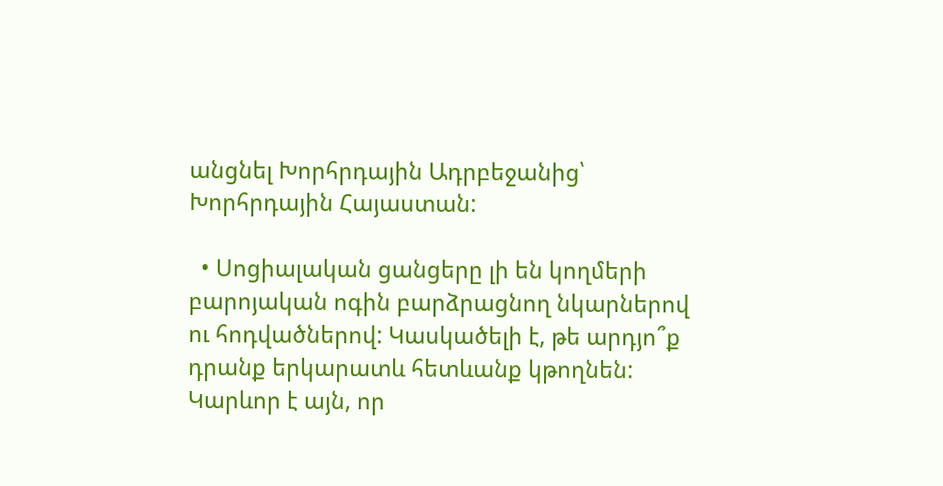անցնել Խորհրդային Ադրբեջանից՝ Խորհրդային Հայաստան:

  • Սոցիալական ցանցերը լի են կողմերի բարոյական ոգին բարձրացնող նկարներով ու հոդվածներով: Կասկածելի է, թե արդյո՞ք դրանք երկարատև հետևանք կթողնեն: Կարևոր է այն, որ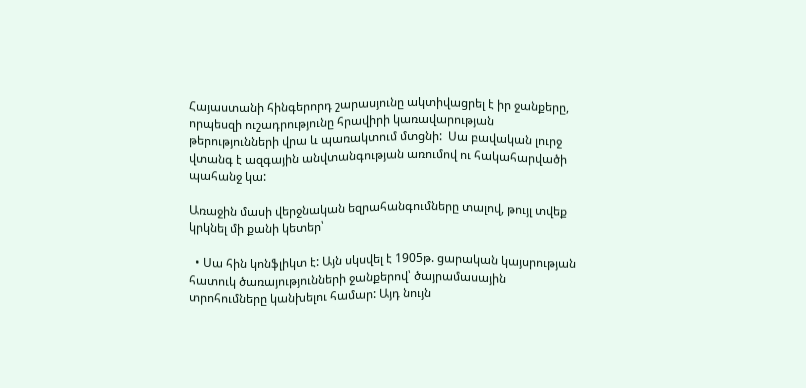Հայաստանի հինգերորդ շարասյունը ակտիվացրել է իր ջանքերը, որպեսզի ուշադրությունը հրավիրի կառավարության թերությունների վրա և պառակտում մտցնի:  Սա բավական լուրջ վտանգ է ազգային անվտանգության առումով ու հակահարվածի պահանջ կա:

Առաջին մասի վերջնական եզրահանգումները տալով, թույլ տվեք կրկնել մի քանի կետեր՝

  • Սա հին կոնֆլիկտ է: Այն սկսվել է 1905թ. ցարական կայսրության հատուկ ծառայությունների ջանքերով՝ ծայրամասային տրոհումները կանխելու համար: Այդ նույն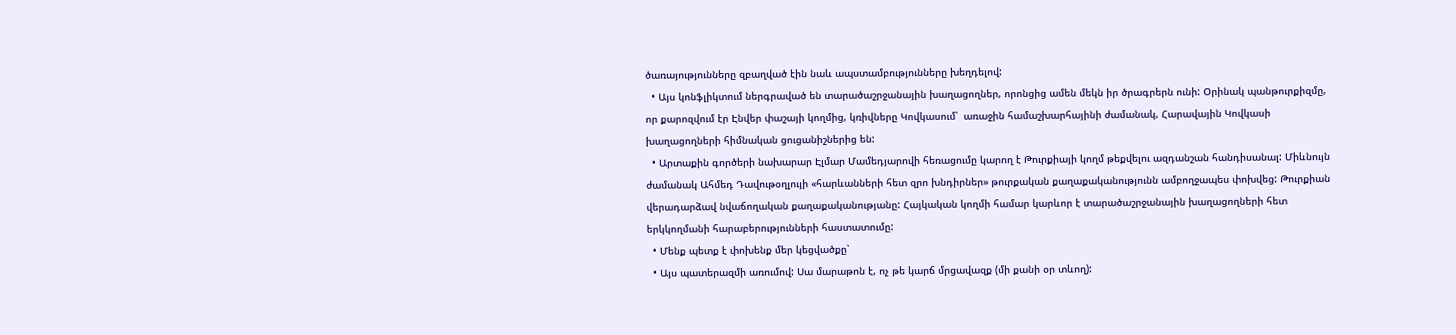ծառայությունները զբաղված էին նաև ապստամբությունները խեղդելով:
  • Այս կոնֆլիկտում ներգրաված են տարածաշրջանային խաղացողներ, որոնցից ամեն մեկն իր ծրագրերն ունի: Օրինակ պանթուրքիզմը, որ քարոզվում էր Էնվեր փաշայի կողմից, կռիվները Կովկասում՝  առաջին համաշխարհայինի ժամանակ, Հարավային Կովկասի խաղացողների հիմնական ցուցանիշներից են:
  • Արտաքին գործերի նախարար Էլմար Մամեդյարովի հեռացումը կարող է Թուրքիայի կողմ թեքվելու ազդանշան հանդիսանալ: Միևնույն ժամանակ Ահմեդ Դավութօղլույի «հարևանների հետ զրո խնդիրներ» թուրքական քաղաքականությունն ամբողջապես փոխվեց: Թուրքիան վերադարձավ նվաճողական քաղաքականությանը: Հայկական կողմի համար կարևոր է տարածաշրջանային խաղացողների հետ երկկողմանի հարաբերությունների հաստատումը:
  • Մենք պետք է փոխենք մեր կեցվածքը՝
  • Այս պատերազմի առումով: Սա մարաթոն է, ոչ թե կարճ մրցավազք (մի քանի օր տևող):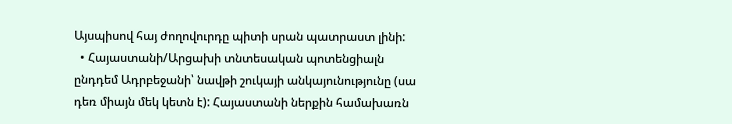Այսպիսով հայ ժողովուրդը պիտի սրան պատրաստ լինի:
  • Հայաստանի/Արցախի տնտեսական պոտենցիալն ընդդեմ Ադրբեջանի՝ նավթի շուկայի անկայունությունը (սա դեռ միայն մեկ կետն է): Հայաստանի ներքին համախառն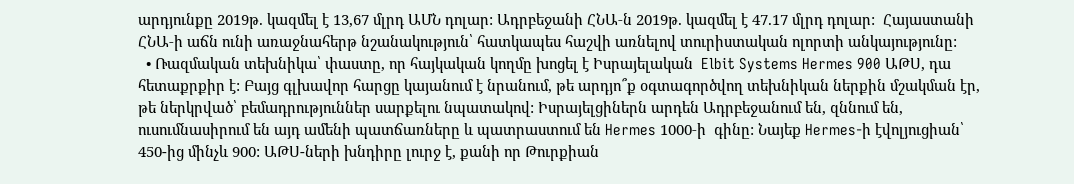արդյունքը 2019թ. կազմել է 13,67 մլրդ ԱՄՆ դոլար: Ադրբեջանի ՀՆԱ‑ն 2019թ. կազմել է 47.17 մլրդ դոլար:  Հայաստանի ՀՆԱ‑ի աճն ունի առաջնահերթ նշանակություն՝ հատկապես հաշվի առնելով տուրիստական ոլորտի անկայությունը:
  • Ռազմական տեխնիկա՝ փաստը, որ հայկական կողմը խոցել է Իսրայելական  Elbit Systems Hermes 900 ԱԹՍ, դա հետաքրքիր է: Բայց գլխավոր հարցը կայանում է նրանում, թե արդյո՞ք օգտագործվող տեխնիկան ներքին մշակման էր, թե ներկրված՝ բեմադրություններ սարքելու նպատակով: Իսրայելցիներն արդեն Ադրբեջանում են, զննում են, ուսումնասիրում են այդ ամենի պատճառները և պատրաստում են Hermes 1000‑ի  գինը: Նայեք Hermes‑ի էվոլյուցիան՝ 450-ից մինչև 900: ԱԹՍ-ների խնդիրը լուրջ է, քանի որ Թուրքիան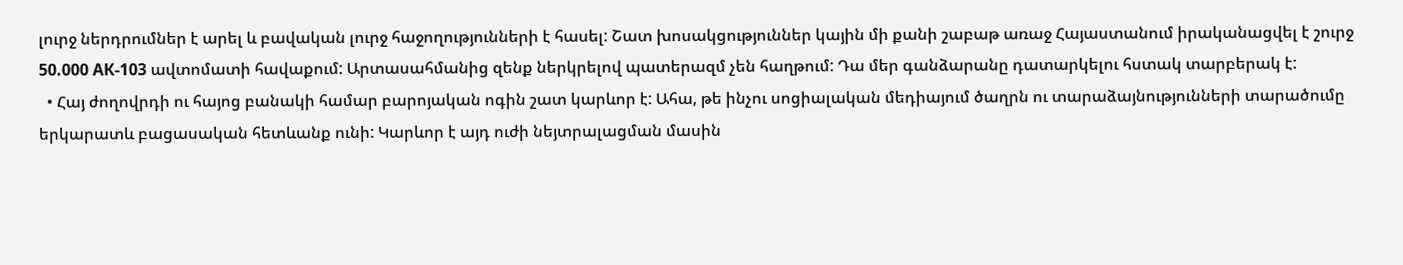լուրջ ներդրումներ է արել և բավական լուրջ հաջողությունների է հասել: Շատ խոսակցություններ կային մի քանի շաբաթ առաջ Հայաստանում իրականացվել է շուրջ 50.000 АК-103 ավտոմատի հավաքում: Արտասահմանից զենք ներկրելով պատերազմ չեն հաղթում: Դա մեր գանձարանը դատարկելու հստակ տարբերակ է:
  • Հայ ժողովրդի ու հայոց բանակի համար բարոյական ոգին շատ կարևոր է: Ահա, թե ինչու սոցիալական մեդիայում ծաղրն ու տարաձայնությունների տարածումը երկարատև բացասական հետևանք ունի: Կարևոր է այդ ուժի նեյտրալացման մասին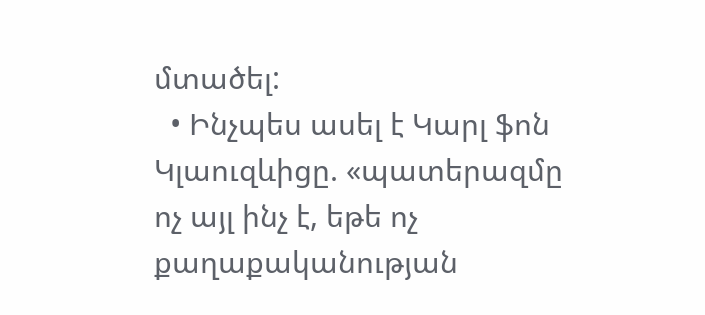մտածել:
  • Ինչպես ասել է Կարլ ֆոն Կլաուզևիցը. «պատերազմը ոչ այլ ինչ է, եթե ոչ քաղաքականության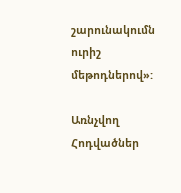շարունակումն ուրիշ մեթոդներով»:

Առնչվող Հոդվածներ